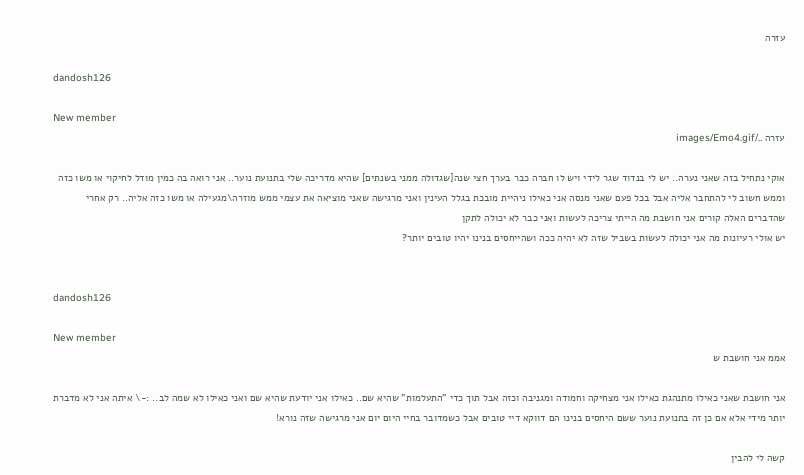עזרה

dandosh126

New member
עזרה ../images/Emo4.gif

אוקי נתחיל בזה שאני נערה.. יש לי בנדוד שגר לידי ויש לו חברה כבר בערך חצי שנה[שגדולה ממני בשנתים] שהיא מדריכה שלי בתנועת נוער.. אני רואה בה כמין מודל לחיקוי או משו כזה וממש חשוב לי להתחבר אליה אבל בכל פעם שאני מנסה אני כאילו ניהיית מובכת בגלל העינין ואני מרגישה שאני מוציאה את עצמי ממש מוזרה\מגעילה או משו כזה אליה.. רק אחרי שהדברים האלה קורים אני חושבת מה הייתי צריכה לעשות ואני כבר לא יכולה לתקן
יש אולי רעיונות מה אני יכולה לעשות בשביל שזה לא יהיה ככה ושהייחסים בנינו יהיו טובים יותר?


dandosh126

New member
אממ אני חושבת ש

אני חושבת שאני כאילו מתנהגת כאילו אני מצחיקה וחמודה ומגניבה וכזה אבל תוך כדי "התעלמות" שהיא שם.. כאילו אני יודעת שהיא שם ואני כאילו לא שמה לב.. :-\ איתה אני לא מדברת יותר מידי אלא אם כן זה בתנועת נוער ששם היחסים בנינו הם דווקא דיי טובים אבל כשמדובר בחיי היום יום אני מרגישה שזה נורא!

קשה לי להבין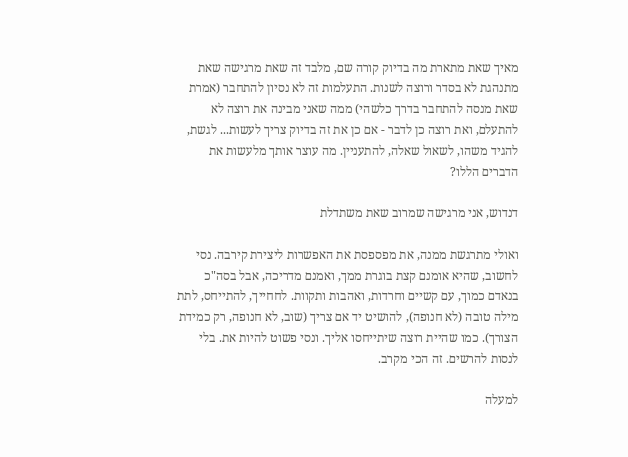מאיך שאת מתארת מה בדיוק קורה שם, מלבד זה שאת מרגישה שאת מתנהגת לא בסדר ורוצה לשנות. התעלמות זה לא נסיון להתחבר (אמרת שאת מנסה להתחבר בדרך כלשהי) ממה שאני מבינה את רוצה לא להתעלם, ואת רוצה כן לדבר - אם כן את זה בדיוק צריך לעשות... לגשת, להגיד משהו, לשאול שאלה, להתעניין. מה עוצר אותך מלעשות את הדברים הללו?

דנדוש, אני מרגישה שמרוב שאת משתדלת

ואולי מתרגשת ממנה, את מפספסת את האפשרות ליצירת קירבה. נסי לחשוב, שהיא אומנם קצת בוגרת ממך, ואמנם מדריכה, אבל בסה"כ בנאדם כמוך, עם קשיים וחרדות, ואהבות ותקוות. לחחייך, להתייחס, לתת מילה טובה (לא חנופה), להושיט יד אם צריך (שוב, לא חנופה, רק כמידת הצורך). כמו שהיית רוצה שיתייחסו אליך. ונסי פשוט להיות את. בלי לנסות להרשים. זה הכי מקרב.

למעלה